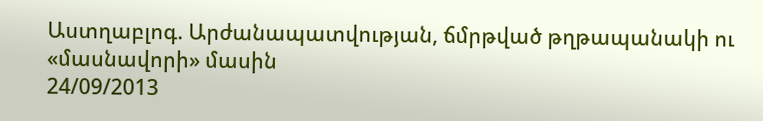Աստղաբլոգ. Արժանապատվության, ճմրթված թղթապանակի ու «մասնավորի» մասին
24/09/2013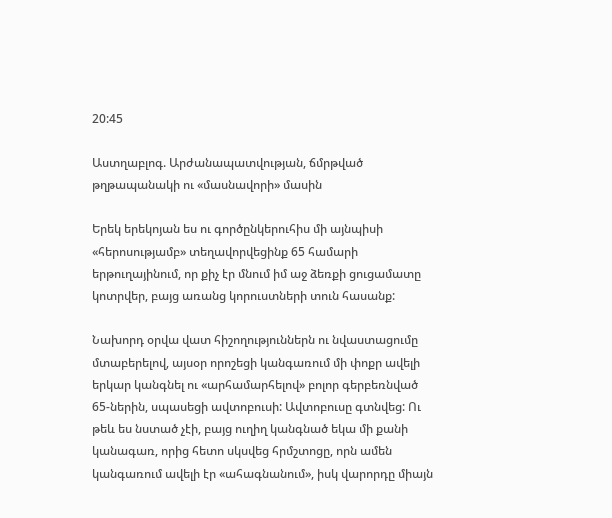20:45

Աստղաբլոգ. Արժանապատվության, ճմրթված թղթապանակի ու «մասնավորի» մասին

Երեկ երեկոյան ես ու գործընկերուհիս մի այնպիսի «հերոսությամբ» տեղավորվեցինք 65 համարի երթուղայինում, որ քիչ էր մնում իմ աջ ձեռքի ցուցամատը կոտրվեր, բայց առանց կորուստների տուն հասանք:

Նախորդ օրվա վատ հիշողություններն ու նվաստացումը մտաբերելով, այսօր որոշեցի կանգառում մի փոքր ավելի երկար կանգնել ու «արհամարհելով» բոլոր գերբեռնված 65-ներին, սպասեցի ավտոբուսի: Ավտոբուսը գտնվեց: Ու թեև ես նստած չէի, բայց ուղիղ կանգնած եկա մի քանի կանագառ, որից հետո սկսվեց հրմշտոցը, որն ամեն կանգառում ավելի էր «ահագնանում», իսկ վարորդը միայն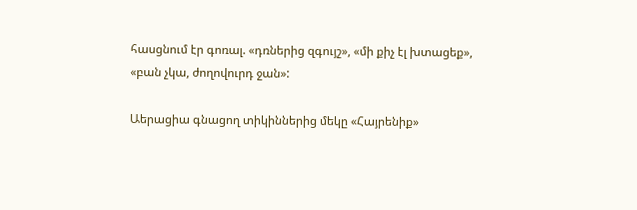հասցնում էր գոռալ. «դռներից զգույշ», «մի քիչ էլ խտացեք», «բան չկա, ժողովուրդ ջան»:

Աերացիա գնացող տիկիններից մեկը «Հայրենիք»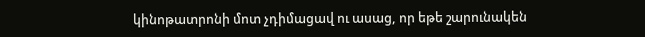կինոթատրոնի մոտ չդիմացավ ու ասաց, որ եթե շարունակեն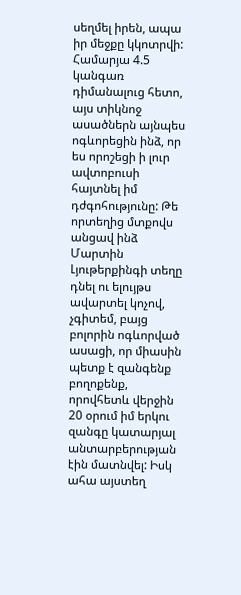սեղմել իրեն, ապա իր մեջքը կկոտրվի: Համարյա 4.5 կանգառ դիմանալուց հետո, այս տիկնոջ ասածներն այնպես ոգևորեցին ինձ, որ ես որոշեցի ի լուր ավտոբուսի հայտնել իմ դժգոհությունը: Թե որտեղից մտքովս անցավ ինձ Մարտին Լյութերքինգի տեղը դնել ու ելույթս ավարտել կոչով, չգիտեմ, բայց բոլորին ոգևորված ասացի, որ միասին պետք է զանգենք բողոքենք, որովհետև վերջին 20 օրում իմ երկու զանգը կատարյալ անտարբերության էին մատնվել: Իսկ ահա այստեղ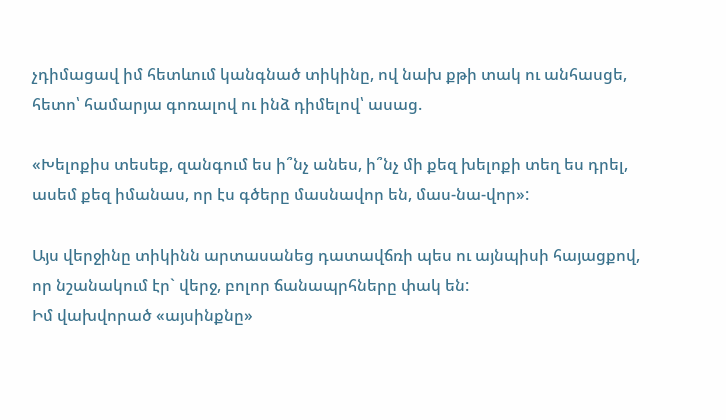չդիմացավ իմ հետևում կանգնած տիկինը, ով նախ քթի տակ ու անհասցե, հետո՝ համարյա գոռալով ու ինձ դիմելով՝ ասաց.

«Խելոքիս տեսեք, զանգում ես ի՞նչ անես, ի՞նչ մի քեզ խելոքի տեղ ես դրել, ասեմ քեզ իմանաս, որ էս գծերը մասնավոր են, մաս-նա-վոր»:

Այս վերջինը տիկինն արտասանեց դատավճռի պես ու այնպիսի հայացքով, որ նշանակում էր` վերջ, բոլոր ճանապրհները փակ են:
Իմ վախվորած «այսինքնը»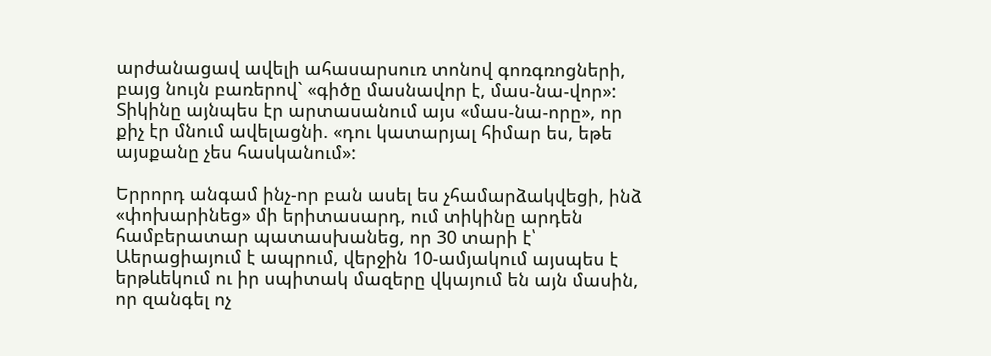արժանացավ ավելի ահասարսուռ տոնով գոռգռոցների, բայց նույն բառերով` «գիծը մասնավոր է, մաս-նա-վոր»: Տիկինը այնպես էր արտասանում այս «մաս-նա-որը», որ քիչ էր մնում ավելացնի. «դու կատարյալ հիմար ես, եթե այսքանը չես հասկանում»:

Երրորդ անգամ ինչ-որ բան ասել ես չհամարձակվեցի, ինձ «փոխարինեց» մի երիտասարդ, ում տիկինը արդեն համբերատար պատասխանեց, որ 30 տարի է՝ Աերացիայում է ապրում, վերջին 10-ամյակում այսպես է երթևեկում ու իր սպիտակ մազերը վկայում են այն մասին, որ զանգել ոչ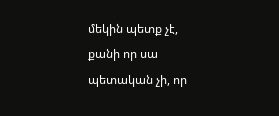մեկին պետք չէ, քանի որ սա պետական չի, որ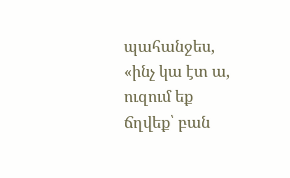պահանջես, «ինչ կա էտ ա, ուզում եք ճղվեք՝ բան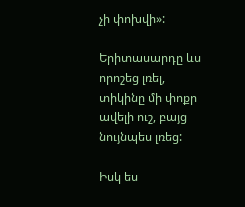չի փոխվի»:

Երիտասարդը ևս որոշեց լռել, տիկինը մի փոքր ավելի ուշ, բայց նույնպես լռեց:

Իսկ ես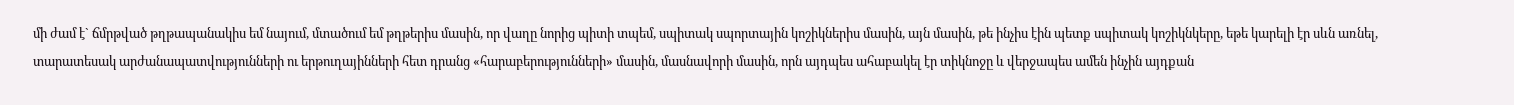մի ժամ է` ճմրթված թղթապանակիս եմ նայում, մտածում եմ թղթերիս մասին, որ վաղը նորից պիտի տպեմ, սպիտակ սպորտային կոշիկներիս մասին, այն մասին, թե ինչիս էին պետք սպիտակ կոշիկնկերը, եթե կարելի էր սևն առնել, տարատեսակ արժանապատվությունների ու երթուղայինների հետ դրանց «հարաբերությունների» մասին, մասնավորի մասին, որն այդպես ահաբակել էր տիկնոջը և վերջապես ամեն ինչին այդքան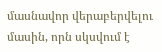մասնավոր վերաբերվելու մասին, որն սկսվում է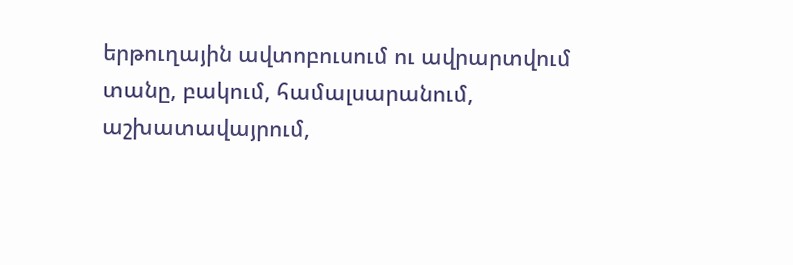երթուղային ավտոբուսում ու ավրարտվում տանը, բակում, համալսարանում, աշխատավայրում,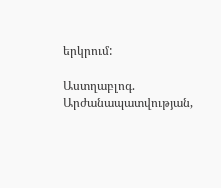երկրում:

Աստղաբլոգ. Արժանապատվության,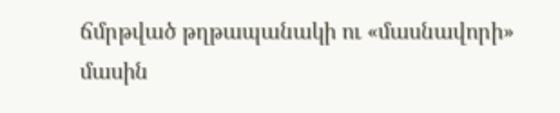ճմրթված թղթապանակի ու «մասնավորի» մասին